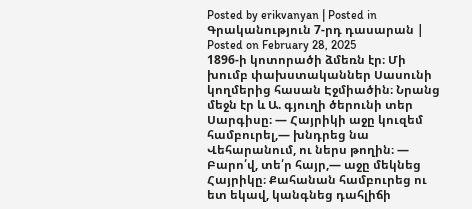Posted by erikvanyan | Posted in Գրականություն 7-րդ դասարան | Posted on February 28, 2025
1896-ի կոտորածի ձմեռն էր։ Մի խումբ փախստականներ Սասունի կողմերից հասան Էջմիածին։ Նրանց մեջն էր և Ա. գյուղի ծերունի տեր Սարգիսը։ — Հայրիկի աջը կուզեմ համբուրել,— խնդրեց նա Վեհարանում, ու ներս թողին։ — Բարո՛վ, տե՛ր հայր,— աջը մեկնեց Հայրիկը։ Քահանան համբուրեց ու ետ եկավ, կանգնեց դահլիճի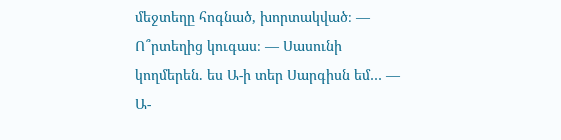մեջտեղը հոգնած, խորտակված։ — Ո՞րտեղից կուգաս։ — Սասունի կողմերեն. ես Ա-ի տեր Սարգիսն եմ… — Ա-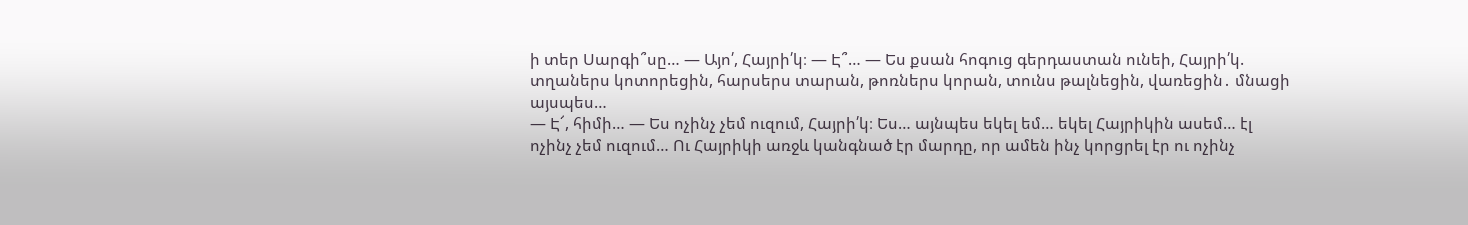ի տեր Սարգի՞սը… — Այո՛, Հայրի՛կ։ — Է՞… — Ես քսան հոգուց գերդաստան ունեի, Հայրի՛կ. տղաներս կոտորեցին, հարսերս տարան, թոռներս կորան, տունս թալնեցին, վառեցին․ մնացի այսպես…
— Է՜, հիմի… — Ես ոչինչ չեմ ուզում, Հայրի՛կ։ Ես… այնպես եկել եմ… եկել Հայրիկին ասեմ… էլ ոչինչ չեմ ուզում… Ու Հայրիկի առջև կանգնած էր մարդը, որ ամեն ինչ կորցրել էր ու ոչինչ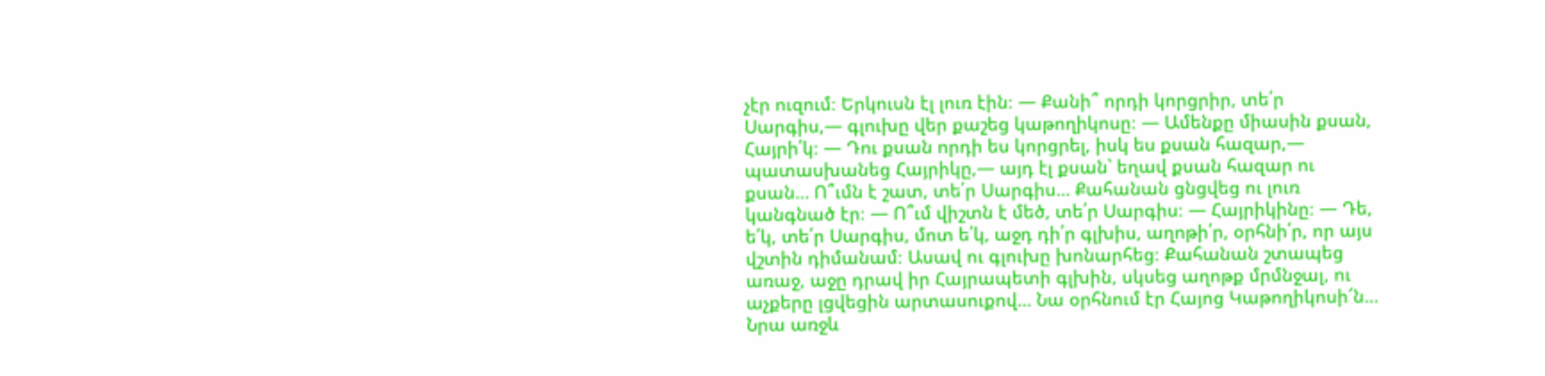չէր ուզում։ Երկուսն էլ լուռ էին։ — Քանի՞ որդի կորցրիր, տե՛ր Սարգիս,— գլուխը վեր քաշեց կաթողիկոսը։ — Ամենքը միասին քսան, Հայրի՛կ։ — Դու քսան որդի ես կորցրել, իսկ ես քսան հազար,— պատասխանեց Հայրիկը,— այդ էլ քսան՝ եղավ քսան հազար ու քսան… Ո՞ւմն է շատ, տե՛ր Սարգիս… Քահանան ցնցվեց ու լուռ կանգնած էր։ — Ո՞ւմ վիշտն է մեծ, տե՛ր Սարգիս։ — Հայրիկինը։ — Դե, ե՛կ, տե՛ր Սարգիս, մոտ ե՛կ, աջդ դի՛ր գլխիս, աղոթի՛ր, օրհնի՛ր, որ այս վշտին դիմանամ։ Ասավ ու գլուխը խոնարհեց։ Քահանան շտապեց առաջ, աջը դրավ իր Հայրապետի գլխին, սկսեց աղոթք մրմնջալ, ու աչքերը լցվեցին արտասուքով… Նա օրհնում էր Հայոց Կաթողիկոսի՜ն… Նրա առջև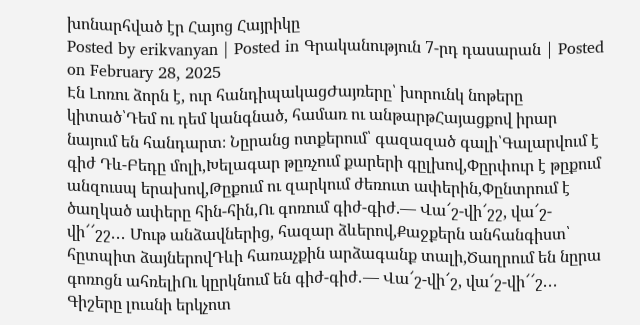խոնարհված էր Հայոց Հայրիկը
Posted by erikvanyan | Posted in Գրականություն 7-րդ դասարան | Posted on February 28, 2025
Էն Լոռու ձորն է, ուր հանդիպակացԺայռերը՝ խորունկ նոթերը կիտած՝Դեմ ու դեմ կանգնած, համառ ու անթարթՀայացքով իրար նայում են հանդարտ։ Նըրանց ոտքերում՝ գազազած գալի՝Գալարվում է գիժ Դև-Բեդը մոլի,Խելագար թըռչում քարերի գըլխով,Փըրփուր է թըքում անզուսպ երախով,Թըքում ու զարկում ժեռուտ ափերին,Փընտրում է ծաղկած ափերը հին-հին,Ու գոռում գիժ-գիժ.― Վա՜շ-վի՜շշ, վա՜շ-վի՜՜շշ․․․ Մութ անձավներից, հազար ձևերով,Քաջքերն անհանգիստ՝ հըտպիտ ձայներովԴևի հառաչքին արձագանք տալի,Ծաղրում են նըրա գոռոցն ահռելիՈւ կըրկնում են գիժ-գիժ․― Վա՜շ-վի՜շ, վա՜շ-վի՜՜շ․․․ Գիշերը լուսնի երկչոտ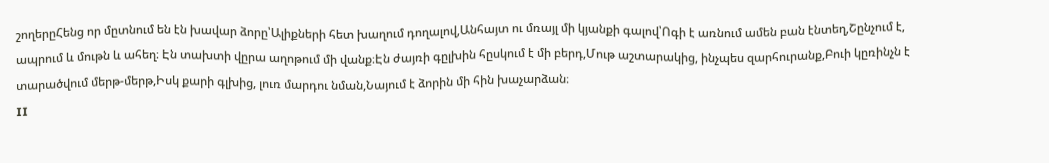շողերըՀենց որ մըտնում են էն խավար ձորը՝Ալիքների հետ խաղում դողալով,Անհայտ ու մռայլ մի կյանքի գալով՝Ոգի է առնում ամեն բան էնտեղ,Շընչում է, ապրում և մութն և ահեղ։ Էն տախտի վըրա աղոթում մի վանք։Էն ժայռի գըլխին հըսկում է մի բերդ,Մութ աշտարակից, ինչպես զարհուրանք,Բուի կըռինչն է տարածվում մերթ-մերթ,Իսկ քարի գլխից, լուռ մարդու նման,Նայում է ձորին մի հին խաչարձան։
II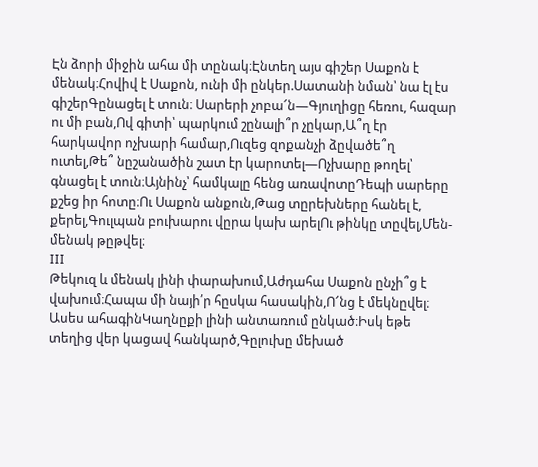Էն ձորի միջին ահա մի տընակ։Էնտեղ այս գիշեր Սաքոն է մենակ։Հովիվ է Սաքոն, ունի մի ընկեր.Սատանի նման՝ նա էլ էս գիշերԳընացել է տուն։ Սարերի չոբա՜ն―Գյուղիցը հեռու, հազար ու մի բան,Ով գիտի՝ պարկում շընալի՞ր չըկար,Ա՞ղ էր հարկավոր ոչխարի համար,Ուզեց զոքանչի ձըվածե՞ղ ուտել,Թե՞ նըշանածին շատ էր կարոտել―Ոչխարը թողել՝ գնացել է տուն։Այնինչ՝ համկալը հենց առավոտըԴեպի սարերը քշեց իր հոտը։Ու Սաքոն անքուն,Թաց տըրեխները հանել է, քերել,Գուլպան բուխարու վըրա կախ արելՈւ թինկը տըվել,Մեն- մենակ թըթվել։
III
Թեկուզ և մենակ լինի փարախում,Աժդահա Սաքոն ընչի՞ց է վախում։Հապա մի նայի՛ր հըսկա հասակին,Ո՜նց է մեկնըվել։ Ասես ահագինԿաղնըքի լինի անտառում ընկած։Իսկ եթե տեղից վեր կացավ հանկարծ,Գըլուխը մեխած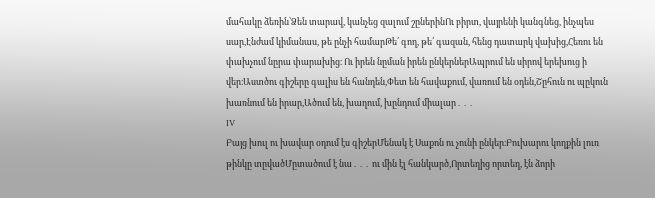մահակը ձեռին՝Ձեն տարավ, կանչեց զալում շըներինՈւ բիրտ, վայրենի կանգնեց, ինչպես սար,Էնժամ կիմանաս, թե ընչի համարԹե՛ գող, թե՛ գազան, հենց դատարկ վախից,Հեռու են փախչում նըրա փարախից։ Ու իրեն նըման իրեն ընկերներԱպրում են սիրով երեխուց ի վեր։Աստծու գիշերը գալիս են հանդեն,Փետ են հավաքում, վառում են օդեն,Շըհուն ու պըկուն խառնում են իրար,Ածում են, խաղում, խընդում միալար․․․
IV
Բայց խուլ ու խավար օդում էս գիշերՄենակ է Սաքոն ու չունի ընկեր։Բուխարու կողքին լուռ թինկը տըվածՄըտածում է նա․․․ ու մին էլ հանկարծ,Որտեղից որտեղ, էն ձորի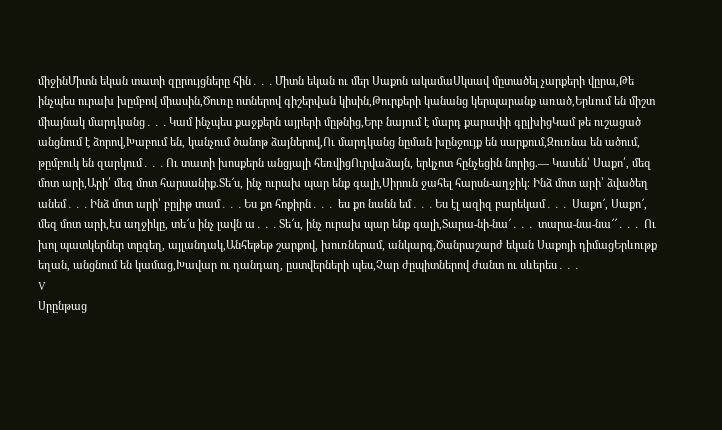միջինՄիտն եկան տատի զըրույցները հին․․․Միտն եկան ու մեր Սաքոն ակամաՍկսավ մըտածել չարքերի վըրա,Թե ինչպես ուրախ խըմբով միասին,Ծուռը ոտներով գիշերվան կիսին,Թուրքերի կանանց կերպարանք առած,Երևում են միշտ միայնակ մարդկանց․․․Կամ ինչպես քաջքերն այրերի մըթնից,Երբ նայում է մարդ քարափի գըլխիցԿամ թե ուշացած անցնում է ձորով,Խաբում են, կանչում ծանոթ ձայներով,Ու մարդկանց նըման խընջույք են սարքում,Զուռնա են ածում, թըմբուկ են զարկում․․․Ու տատի խոսքերն անցյալի հեռվիցՈւրվաձայն, երկչոտ հընչեցին նորից.― Կասեն՝ Սաքո՛, մեզ մոտ արի,Արի՛ մեզ մոտ հարսանիք.Տե՜ս, ինչ ուրախ պար ենք գալի,Սիրուն ջահել հարսն-աղջիկ։ Ինձ մոտ արի՝ ձվածեղ անեմ․․․Ինձ մոտ արի՝ բըլիթ տամ․․․Ես քո հոքիրն․․․ ես քո նանն եմ․․․Ես էլ ազիզ բարեկամ․․․ Սաքո՜, Սաքո՜, մեզ մոտ արի,Էս աղջիկը, տե՜ս ինչ լավն ա․․․Տե՜ս, ինչ ուրախ պար ենք գալի,Տարա-նի-նա՜․․․ տարա-նա-նա՜՜․․․ Ու խոլ պատկերներ տըգեղ, այլանդակ,Անհեթեթ շարքով, խուռներամ, անկարգ,Ծանրաշարժ եկան Սաքոյի դիմացԵրևութք եղան, անցնում են կամաց,Խավար ու դանդաղ, ըստվերների պես,Չար ժըպիտներով ժանտ ու սևերես․․․
V
Սրընթաց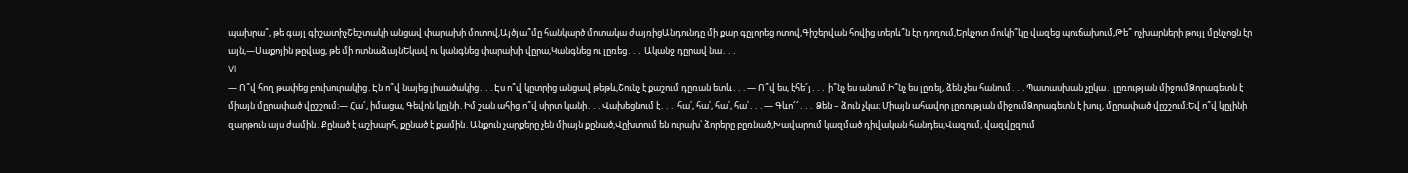պախրա՞, թե գայլ գիշատիչՇեշտակի անցավ փարախի մոտով,Այծյա՞մը հանկարծ մոտակա ժայռիցԱնդունդը մի քար գըլորեց ոտով,Գիշերվան հովից տերև՞ն էր դողում,Երկչոտ մուկի՞կը վազեց պուճախում,Թե՞ ոչխարների թույլ մընչոցն էր այն,―Սաքոյին թըվաց, թե մի ոտնաձայնԵկավ ու կանգնեց փարախի վըրա,Կանգնեց ու լըռեց․․․ Ականջ դըրավ նա․․․
VI
― Ո՞վ հող թափեց բուխուրակից․Էն ո՞վ նայեց լիսածակից․․․Էս ո՞վ կըտրից անցավ թեթև,Շունչ է քաշում դըռան ետև․․․― Ո՞վ ես, էհե՜յ․․․ ի՞նչ ես անում.Ի՞նչ ես լըռել, ձեն չես հանում․․․Պատասխան չըկա․ լըռության միջումՁորագետն է միայն մըրափած վըշշում։― Հա՜, իմացա, Գեվոն կըլնի․Իմ շան ահից ո՞վ սիրտ կանի․․․Վախեցնում է․․․ հա՛, հա՛, հա՛, հա՛․․․― Գևո՜՜․․․ Ձեն – ձուն չկա։ Միայն ահավոր լըռության միջումՁորագետն է խուլ, մըրափած վըշշում։Եվ ո՞վ կըլինի զարթուն այս ժամին․Քընած է աշխարհ, քընած է քամին․Անքուն չարքերը չեն միայն քընած,Վըխտում են ուրախ՝ ձորերը բըռնած,Խավարում կազմած դիվական հանդես,Վազում, վազվըզում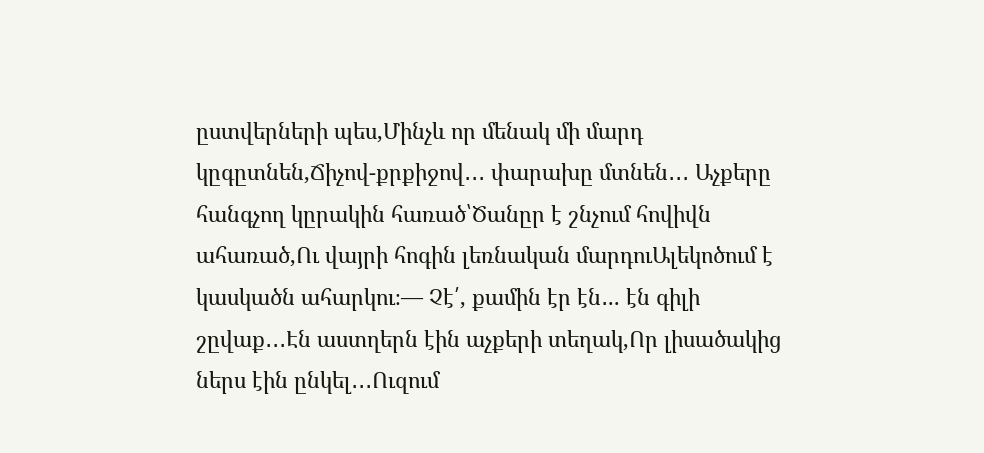ըստվերների պես,Մինչև որ մենակ մի մարդ կըգըտնեն,Ճիչով-քրքիջով․․․ փարախը մտնեն․․․ Աչքերը հանգչող կըրակին հառած՝Ծանըր է շնչում հովիվն ահառած,Ու վայրի հոգին լեռնական մարդուԱլեկոծում է կասկածն ահարկու։― Չէ՛, քամին էր էն․.. էն գիլի շըվաք․․․Էն աստղերն էին աչքերի տեղակ,Որ լիսածակից ներս էին ընկել․․․Ուզում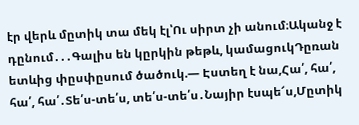էր վերև մըտիկ տա մեկ էլ՝Ու սիրտ չի անում։Ականջ է դընում․․․Գալիս են կըրկին թեթև, կամացուկԴըռան ետևից փըսփըսում ծածուկ.― Էստեղ է նա,Հա՛, հա՛, հա՛, հա՛․Տե՛ս-տե՛ս, տե՛ս-տե՛ս․Նայիր էսպե՜ս,Մըտիկ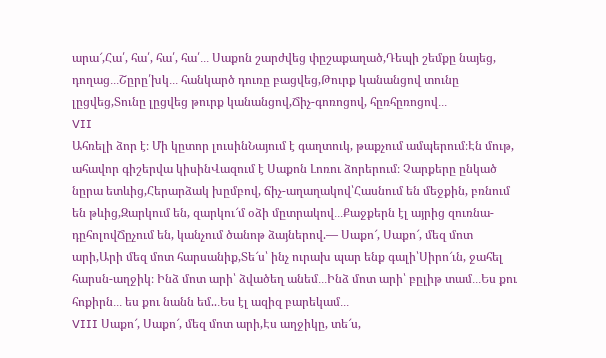արա՜,Հա՛, հա՛, հա՛, հա՛․․․ Սաքոն շարժվեց փըշաքաղած,Դեպի շեմքը նայեց, դողաց․․․Շըրը՛խկ․․․ հանկարծ դուռը բացվեց,Թուրք կանանցով տունը լըցվեց,Տունը լըցվեց թուրք կանանցով,Ճիչ-գոռոցով, հըռհըռոցով․․․
VII
Ահռելի ձոր է։ Մի կըտոր լուսինՆայում է գաղտուկ, թաքչում ամպերում։Էն մութ, ահավոր գիշերվա կիսինՎազում է Սաքոն Լոռու ձորերում։ Չարքերը ընկած նըրա ետևից,Հերարձակ խըմբով, ճիչ-աղաղակով՝Հասնում են մեջքին, բռնում են թևից,Զարկում են, զարկու՜մ օձի մըտրակով․․․Քաջքերն էլ այրից զուռնա-դըհոլովՃըչում են, կանչում ծանոթ ձայներով.― Սաքո՜, Սաքո՜, մեզ մոտ արի,Արի մեզ մոտ հարսանիք,Տե՜ս՝ ինչ ուրախ պար ենք գալի՝Սիրո՜ւն, ջահել հարսն-աղջիկ։ Ինձ մոտ արի՝ ձվածեղ անեմ․․․Ինձ մոտ արի՝ բըլիթ տամ․․․Ես քու հոքիրն․․․ ես քու նանն եմ..․Ես էլ ազիզ բարեկամ․․․
VIII Սաքո՜, Սաքո՜, մեզ մոտ արի,Էս աղջիկը, տե՜ս,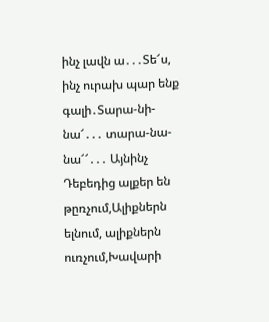ինչ լավն ա․․․Տե՜ս, ինչ ուրախ պար ենք գալի․Տարա-նի-նա՜․․․ տարա-նա-նա՜՜․․․ Այնինչ Դեբեդից ալքեր են թըռչում,Ալիքներն ելնում, ալիքներն ուռչում,Խավարի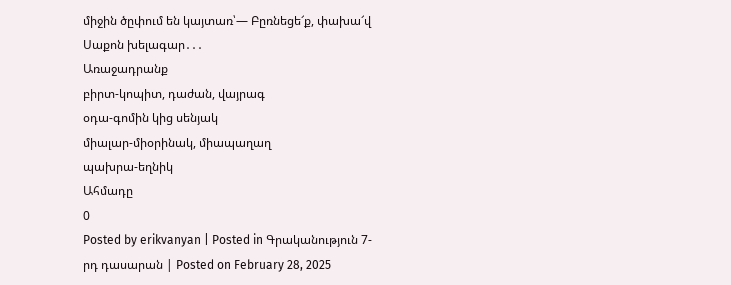միջին ծըփում են կայտառ՝― Բըռնեցե՜ք, փախա՜վ Սաքոն խելագար․․․
Առաջադրանք
բիրտ-կոպիտ, դաժան, վայրագ
օդա-գոմին կից սենյակ
միալար-միօրինակ, միապաղաղ
պախրա-եղնիկ
Ահմադը
0
Posted by erikvanyan | Posted in Գրականություն 7-րդ դասարան | Posted on February 28, 2025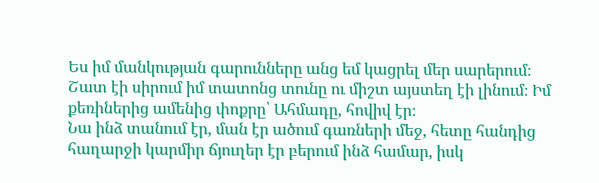Ես իմ մանկության գարունները անց եմ կացրել մեր սարերում։
Շատ էի սիրում իմ տատոնց տունը ու միշտ այստեղ էի լինում։ Իմ քեռիներից ամենից փոքրը՝ Ահմադը, հովիվ էր։
Նա ինձ տանում էր, ման էր ածում գառների մեջ, հետը հանդից հաղարջի կարմիր ճյուղեր էր բերում ինձ համար, իսկ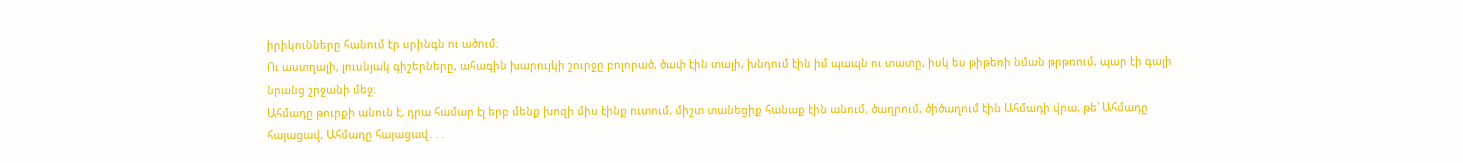իրիկունները հանում էր սրինգն ու ածում։
Ու աստղալի, լուսնյակ գիշերները, ահագին խարույկի շուրջը բոլորած, ծափ էին տալի, խնդում էին իմ պապն ու տատը, իսկ ես թիթեռի նման թրթռում, պար էի գալի նրանց շրջանի մեջ։
Ահմադը թուրքի անուն է, դրա համար էլ երբ մենք խոզի միս էինք ուտում, միշտ տանեցիք հանաք էին անում, ծաղրում, ծիծաղում էին Ահմադի վրա, թե՝ Ահմադը հայացավ, Ահմադը հայացավ․․․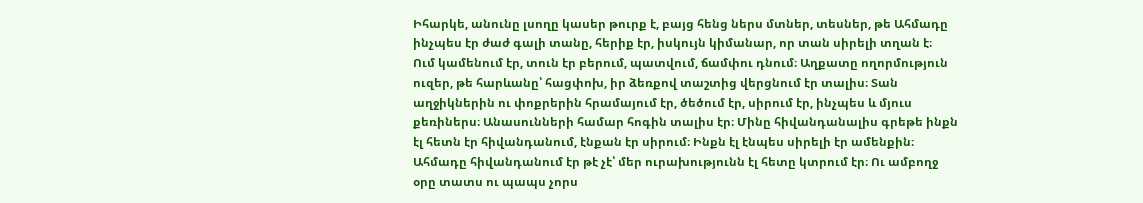Իհարկե, անունը լսողը կասեր թուրք է, բայց հենց ներս մտներ, տեսներ, թե Ահմադը ինչպես էր ժաժ գալի տանը, հերիք էր, իսկույն կիմանար, որ տան սիրելի տղան է։
Ում կամենում էր, տուն էր բերում, պատվում, ճամփու դնում։ Աղքատը ողորմություն ուզեր, թե հարևանը՝ հացփոխ, իր ձեռքով տաշտից վերցնում էր տալիս։ Տան աղջիկներին ու փոքրերին հրամայում էր, ծեծում էր, սիրում էր, ինչպես և մյուս քեռիներս։ Անասունների համար հոգին տալիս էր։ Մինը հիվանդանալիս գրեթե ինքն էլ հետն էր հիվանդանում, էնքան էր սիրում։ Ինքն էլ էնպես սիրելի էր ամենքին։ Ահմադը հիվանդանում էր թէ չէ՝ մեր ուրախությունն էլ հետը կտրում էր։ Ու ամբողջ օրը տատս ու պապս չորս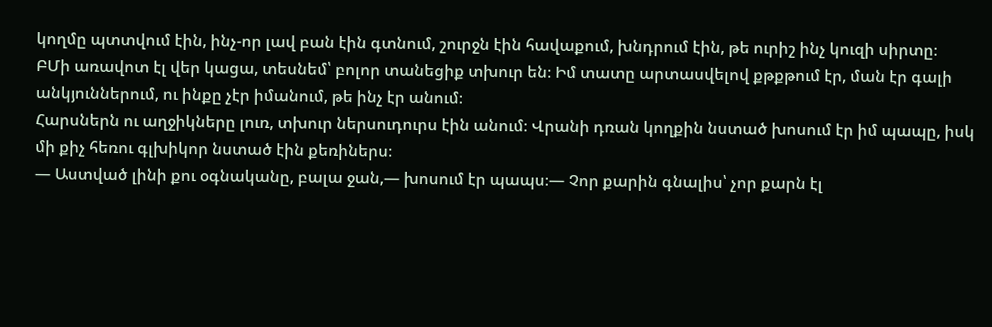կողմը պտտվում էին, ինչ-որ լավ բան էին գտնում, շուրջն էին հավաքում, խնդրում էին, թե ուրիշ ինչ կուզի սիրտը։
ԲՄի առավոտ էլ վեր կացա, տեսնեմ՝ բոլոր տանեցիք տխուր են։ Իմ տատը արտասվելով քթքթում էր, ման էր գալի անկյուններում, ու ինքը չէր իմանում, թե ինչ էր անում։
Հարսներն ու աղջիկները լուռ, տխուր ներսուդուրս էին անում։ Վրանի դռան կողքին նստած խոսում էր իմ պապը, իսկ մի քիչ հեռու գլխիկոր նստած էին քեռիներս։
― Աստված լինի քու օգնականը, բալա ջան,― խոսում էր պապս։― Չոր քարին գնալիս՝ չոր քարն էլ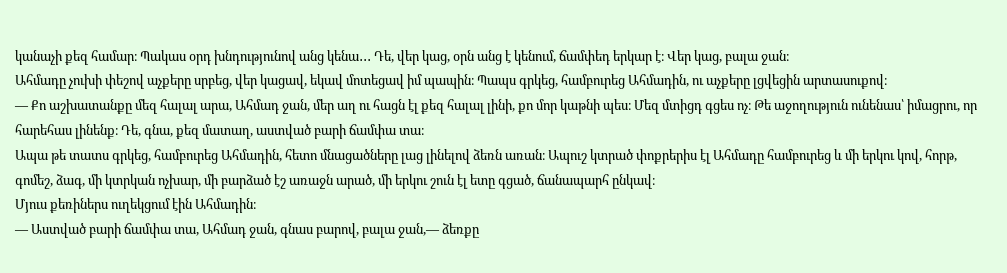կանաչի քեզ համար։ Պակաս օրդ խնդությունով անց կենա․․․ Դե, վեր կաց, օրն անց է կենում, ճամփեդ երկար է։ Վեր կաց, բալա ջան։
Ահմադը չուխի փեշով աչքերը սրբեց, վեր կացավ, եկավ մոտեցավ իմ պապին։ Պապս գրկեց, համբուրեց Ահմադին, ու աչքերը լցվեցին արտասուքով։
― Քո աշխատանքը մեզ հալալ արա, Ահմադ ջան, մեր աղ ու հացն էլ քեզ հալալ լինի, քո մոր կաթնի պես։ Մեզ մտիցդ գցես ոչ։ Թե աջողություն ունենաս՝ իմացրու, որ հարեհաս լինենք։ Դե, գնա, քեզ մատաղ, աստված բարի ճամփա տա։
Ապա թե տատս գրկեց, համբուրեց Ահմադին, հետո մնացածները լաց լինելով ձեռն առան։ Ապուշ կտրած փոքրերիս էլ Ահմադը համբուրեց և մի երկու կով, հորթ, գոմեշ, ձագ, մի կտրկան ոչխար, մի բարձած էշ առաջն արած, մի երկու շուն էլ ետը գցած, ճանապարհ ընկավ։
Մյուս քեռիներս ուղեկցում էին Ահմադին։
― Աստված բարի ճամփա տա, Ահմադ ջան, գնաս բարով, բալա ջան,― ձեռքը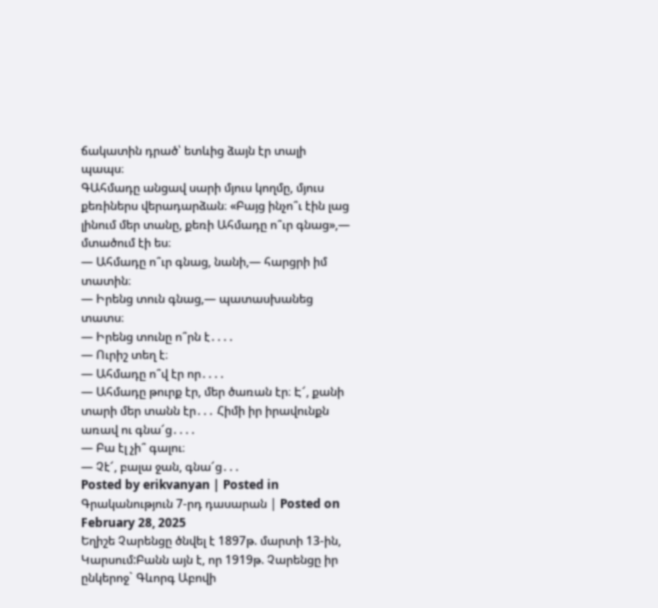ճակատին դրած՝ ետևից ձայն էր տալի պապս։
ԳԱհմադը անցավ սարի մյուս կողմը, մյուս քեռիներս վերադարձան։ «Բայց ինչո՞ւ էին լաց լինում մեր տանը, քեռի Ահմադը ո՞ւր գնաց»,― մտածում էի ես։
― Ահմադը ո՞ւր գնաց, նանի,― հարցրի իմ տատին։
― Իրենց տուն գնաց,― պատասխանեց տատս։
― Իրենց տունը ո՞րն է․․․․
― Ուրիշ տեղ է։
― Ահմադը ո՞վ էր որ․․․․
― Ահմադը թուրք էր, մեր ծառան էր։ Է՜, քանի տարի մեր տանն էր․․․ Հիմի իր իրավունքն առավ ու գնա՜ց․․․․
― Բա էլ չի՞ գալու։
― Չէ՜, բալա ջան, գնա՜ց․․․
Posted by erikvanyan | Posted in Գրականություն 7-րդ դասարան | Posted on February 28, 2025
Եղիշե Չարենցը ծնվել է 1897թ. մարտի 13-ին, Կարսում:Բանն այն է, որ 1919թ. Չարենցը իր ընկերոջ` Գևորգ Աբովի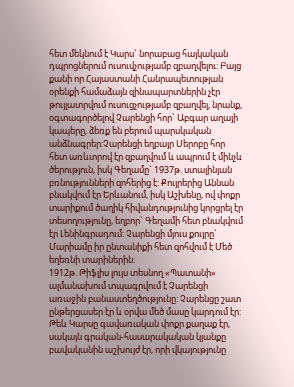հետ մեկնում է Կարս` նորաբաց հայկական դպրոցներում ուսուվչությամբ զբաղվելու: Բայց քանի որ Հայաստանի Հանրապետության օրենքի համաձայն զինապարտներին չէր թույլատրվում ուսուցչությամբ զբաղվել, նրանք, օգտագործելով Չարենցի հոր` Աբգար աղայի կապերը, ձեռք են բերում պարսկական անձնագրեր:Չարենցի եղբայր Սերոբը հոր հետ առևտրով էր զբաղվում և ապրում է մինչև ծերություն, իսկ Գեղամը` 1937թ. ստալինյան բռնությունների զոհերից է: Քույրերից Աննան բնակվում էր Երևանում, իսկ Աշխենը, ով փոքր տարիքում ծաղիկ հիվանդությունից կորցրել էր տեսողությունը, եղբոր` Գեղամի հետ բնակվում էր Լենինգրադում: Չարենցի մյուս քույրը` Մարիամը իր ընտանիքի հետ զոհվում է Մեծ եղեռնի տարիներին:
1912թ. Թիֆլիս լույս տեսնող «Պատանի» ալմանախում տպագրվում է Չարենցի առաջին բանաստեղծությունը: Չարենցը շատ ընթերցասեր էր և օրվա մեծ մասը կարդում էր: Թեև Կարսը գավառական փոքր քաղաք էր, սակայն գրական-հասարակական կյանքը բավականին աշխույժ էր, որի վկայությունը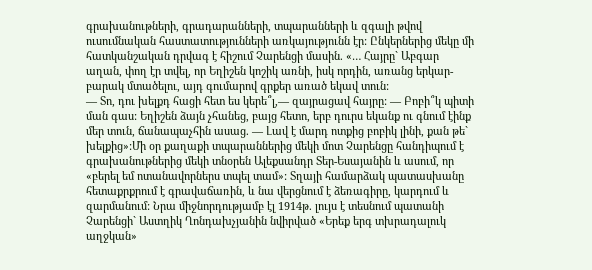գրախանութների, գրադարանների, տպարանների և զգալի թվով ուսումնական հաստատությունների առկայությունն էր: Ընկերներից մեկը մի հատկանշական դրվագ է հիշում Չարենցի մասին. «… Հայրը` Աբգար աղան, փող էր տվել, որ Եղիշեն կոշիկ առնի, իսկ որդին, առանց երկար-բարակ մտածելու, այդ գումարով գրքեր առած եկավ տուն:
— Տո, դու խելքդ հացի հետ ես կերե՞լ,— զայրացավ հայրը: — Բոբի՞կ պիտի ման գաս: Եղիշեն ձայն չհանեց, բայց հետո, երբ դուրս եկանք ու գնում էինք մեր տուն, ճանապաչհին ասաց. — Լավ է մարդ ոտքից բոբիկ լինի, քան թե` խելքից»:Մի օր քաղաքի տպարաններից մեկի մոտ Չարենցը հանդիպում է գրախանութներից մեկի տնօրեն Ալեքսանդր Տեր-Եսայանին և ասում, որ «բերել եմ ոտանավորներս տպել տամ»: Տղայի համարձակ պատասխանը հետաքրքրում է գրավաճառին, և նա վերցնում է ձեռագիրը, կարդում և զարմանում: Նրա միջնորդությամբ էլ 1914թ. լույս է տեսնում պատանի Չարենցի` Աստղիկ Ղոնդախչյանին նվիրված «Երեք երգ տխրադալուկ աղջկան»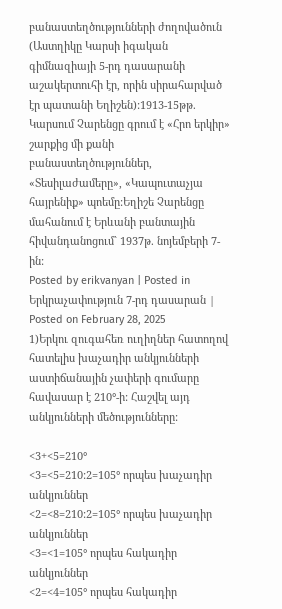բանաստեղծությունների ժողովածուն (Աստղիկը Կարսի իգական գիմնազիայի 5-րդ դասարանի աշակերտուհի էր, որին սիրահարված էր պատանի Եղիշեն):1913-15թթ. Կարսում Չարենցը գրում է «Հրո երկիր» շարքից մի քանի բանաստեղծություններ, «Տեսիլաժամերը», «Կապուտաչյա հայրենիք» պոեմը:Եղիշե Չարենցը մահանում է Երևանի բանտային հիվանդանոցում` 1937թ. նոյեմբերի 7-ին:
Posted by erikvanyan | Posted in Երկրաչափություն 7-րդ դասարան | Posted on February 28, 2025
1)Երկու զուգահեռ ուղիղներ հատողով հատելիս խաչադիր անկյունների աստիճանային չափերի գումարը հավասար է 210°-ի: Հաշվել այդ անկյունների մեծությունները:

<3+<5=210°
<3=<5=210:2=105° որպես խաչադիր անկյուններ
<2=<8=210:2=105° որպես խաչադիր անկյուններ
<3=<1=105° որպես հակադիր անկյուններ
<2=<4=105° որպես հակադիր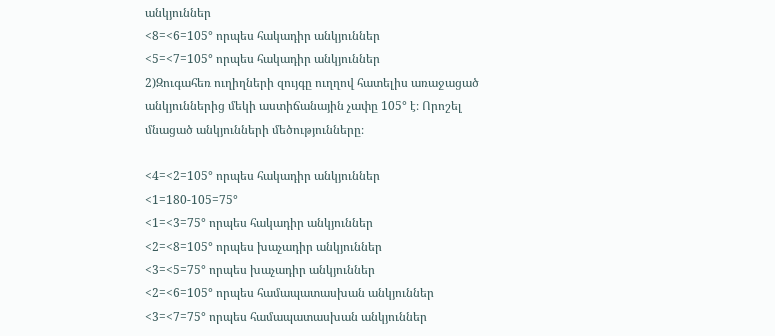անկյուններ
<8=<6=105° որպես հակադիր անկյուններ
<5=<7=105° որպես հակադիր անկյուններ
2)Զուգահեռ ուղիղների զույգը ուղղով հատելիս առաջացած
անկյուններից մեկի աստիճանային չափը 105° է։ Որոշել
մնացած անկյունների մեծությունները։

<4=<2=105° որպես հակադիր անկյուններ
<1=180-105=75°
<1=<3=75° որպես հակադիր անկյուններ
<2=<8=105° որպես խաչադիր անկյուններ
<3=<5=75° որպես խաչադիր անկյուններ
<2=<6=105° որպես համապատասխան անկյուններ
<3=<7=75° որպես համապատասխան անկյուններ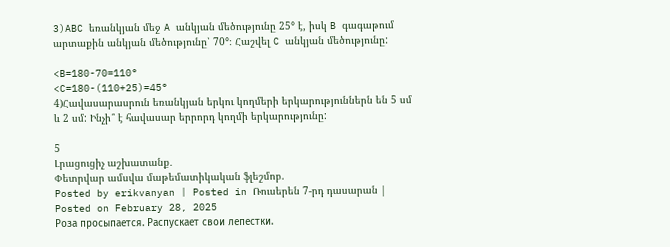3)ABC եռանկյան մեջ A անկյան մեծությունը 25° է, իսկ B գագաթում արտաքին անկյան մեծությունը՝ 70°։ Հաշվել C անկյան մեծությունը:

<B=180-70=110°
<C=180-(110+25)=45°
4)Հավասարասրուն եռանկյան երկու կողմերի երկարություններն են 5 սմ և 2 սմ: Ինչի՞ է հավասար երրորդ կողմի երկարությունը:

5
Լրացուցիչ աշխատանք․
Փետրվար ամսվա մաթեմատիկական ֆլեշմոբ.
Posted by erikvanyan | Posted in Ռուսերեն 7-րդ դասարան | Posted on February 28, 2025
Роза просыпается. Распускает свои лепестки.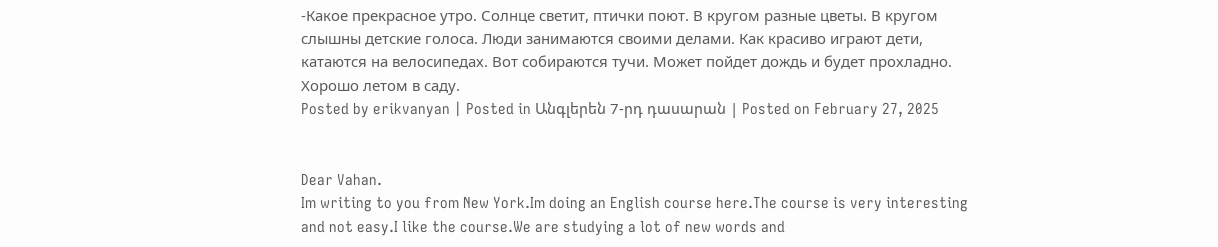-Какое прекрасное утро. Солнце светит, птички поют. В кругом разные цветы. В кругом слышны детские голоса. Люди занимаются своими делами. Как красиво играют дети, катаются на велосипедах. Вот собираются тучи. Может пойдет дождь и будет прохладно. Хорошо летом в саду.
Posted by erikvanyan | Posted in Անգլերեն 7-րդ դասարան | Posted on February 27, 2025


Dear Vahan.
Im writing to you from New York.Im doing an English course here.The course is very interesting and not easy.I like the course.We are studying a lot of new words and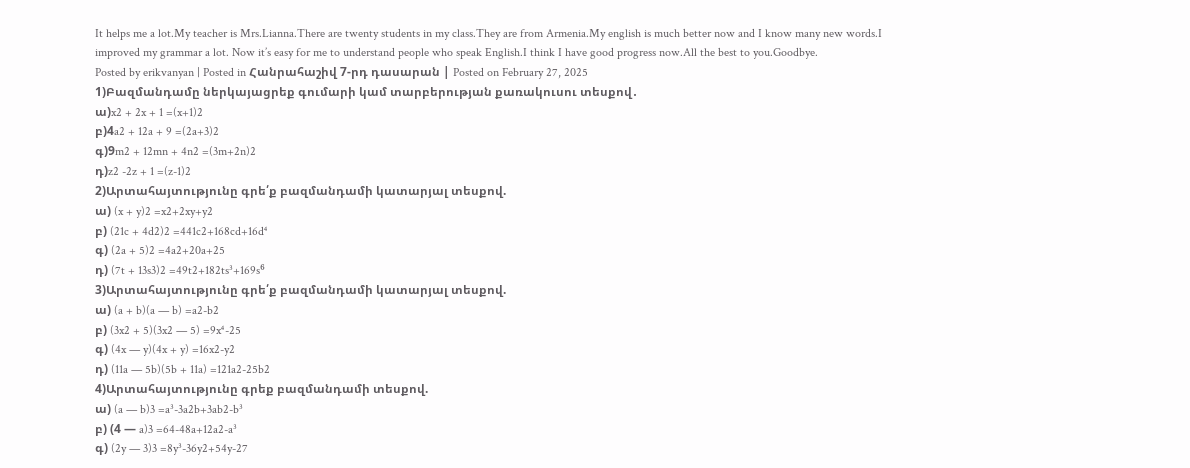It helps me a lot.My teacher is Mrs.Lianna.There are twenty students in my class.They are from Armenia.My english is much better now and I know many new words.I improved my grammar a lot. Now it’s easy for me to understand people who speak English.I think I have good progress now.All the best to you.Goodbye.
Posted by erikvanyan | Posted in Հանրահաշիվ 7-րդ դասարան | Posted on February 27, 2025
1)Բազմանդամը ներկայացրեք գումարի կամ տարբերության քառակուսու տեսքով․
ա)x2 + 2x + 1 =(x+1)2
բ)4a2 + 12a + 9 =(2a+3)2
գ)9m2 + 12mn + 4n2 =(3m+2n)2
դ)z2 -2z + 1 =(z-1)2
2)Արտահայտությունը գրե՛ք բազմանդամի կատարյալ տեսքով.
ա) (x + y)2 =x2+2xy+y2
բ) (21c + 4d2)2 =441c2+168cd+16d⁴
գ) (2a + 5)2 =4a2+20a+25
դ) (7t + 13s3)2 =49t2+182ts³+169s⁶
3)Արտահայտությունը գրե՛ք բազմանդամի կատարյալ տեսքով.
ա) (a + b)(a — b) =a2-b2
բ) (3x2 + 5)(3x2 — 5) =9x⁴-25
գ) (4x — y)(4x + y) =16x2-y2
դ) (11a — 5b)(5b + 11a) =121a2-25b2
4)Արտահայտությունը գրեք բազմանդամի տեսքով.
ա) (a — b)3 =a³-3a2b+3ab2-b³
բ) (4 — a)3 =64-48a+12a2-a³
գ) (2y — 3)3 =8y³-36y2+54y-27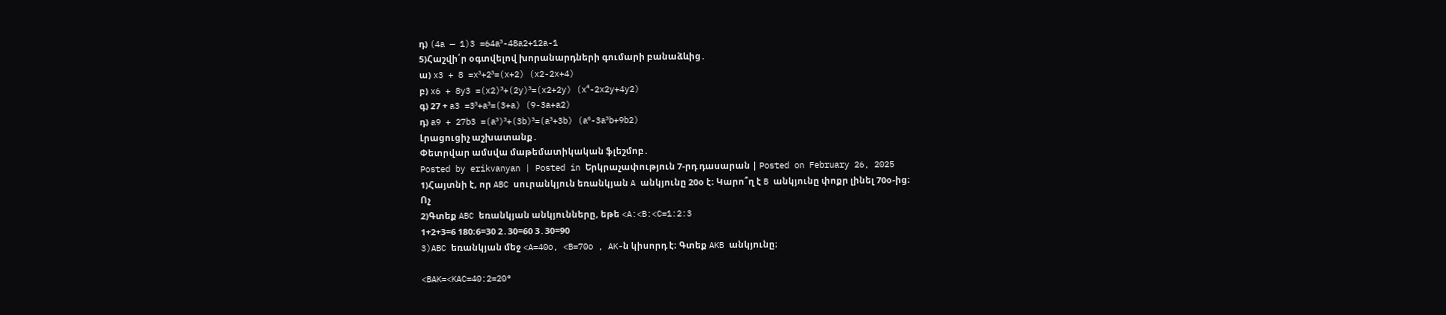դ) (4a — 1)3 =64a³-48a2+12a-1
5)Հաշվի՛ր օգտվելով խորանարդների գումարի բանաձևից․
ա) x3 + 8 =x³+2³=(x+2) (x2-2x+4)
բ) x6 + 8y3 =(x2)³+(2y)³=(x2+2y) (x⁴-2x2y+4y2)
գ) 27 + a3 =3³+a³=(3+a) (9-3a+a2)
դ) a9 + 27b3 =(a³)³+(3b)³=(a³+3b) (a⁶-3a³b+9b2)
Լրացուցիչ աշխատանք․
Փետրվար ամսվա մաթեմատիկական ֆլեշմոբ․
Posted by erikvanyan | Posted in Երկրաչափություն 7-րդ դասարան | Posted on February 26, 2025
1)Հայտնի է, որ ABC սուրանկյուն եռանկյան A անկյունը 20օ է։ Կարո՞ղ է B անկյունը փոքր լինել 70օ-ից։
Ոչ
2)Գտեք ABC եռանկյան անկյունները, եթե <A:<B:<C=1:2:3
1+2+3=6 180։6=30 2․30=60 3․30=90
3)ABC եռանկյան մեջ <A=40o, <B=70o , AK-ն կիսորդ է։ Գտեք AKB անկյունը։

<BAK=<KAC=40:2=20°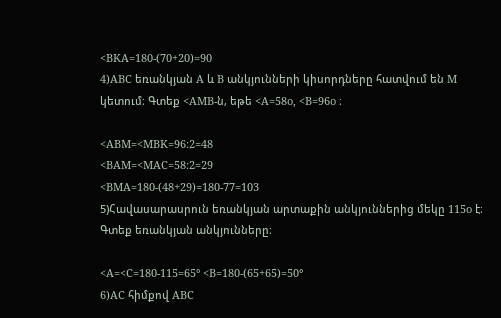<BKA=180-(70+20)=90
4)ABC եռանկյան A և B անկյունների կիսորդները հատվում են M կետում։ Գտեք <AMB-ն, եթե <A=58o, <B=96o ։

<ABM=<MBK=96:2=48
<BAM=<MAC=58:2=29
<BMA=180-(48+29)=180-77=103
5)Հավասարասրուն եռանկյան արտաքին անկյուններից մեկը 115o է։ Գտեք եռանկյան անկյունները։

<A=<C=180-115=65° <B=180-(65+65)=50°
6)AC հիմքով ABC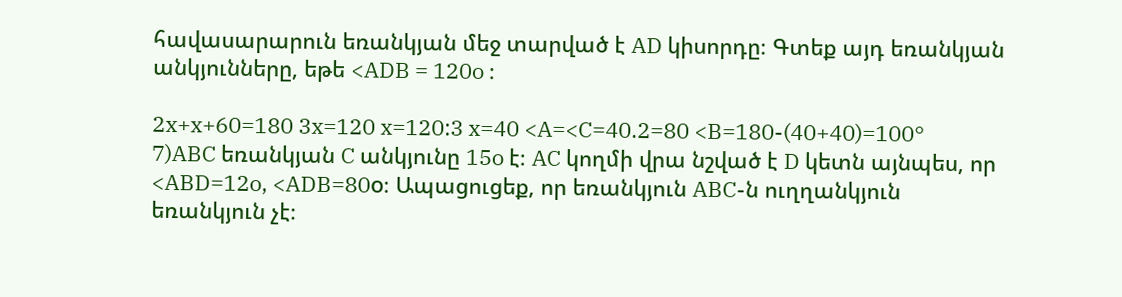հավասարարուն եռանկյան մեջ տարված է AD կիսորդը։ Գտեք այդ եռանկյան անկյունները, եթե <ADB = 120o ։

2x+x+60=180 3x=120 x=120:3 x=40 <A=<C=40.2=80 <B=180-(40+40)=100°
7)ABC եռանկյան C անկյունը 15o է։ AC կողմի վրա նշված է D կետն այնպես, որ <ABD=12o, <ADB=80o։ Ապացուցեք, որ եռանկյուն ABC-ն ուղղանկյուն եռանկյուն չէ։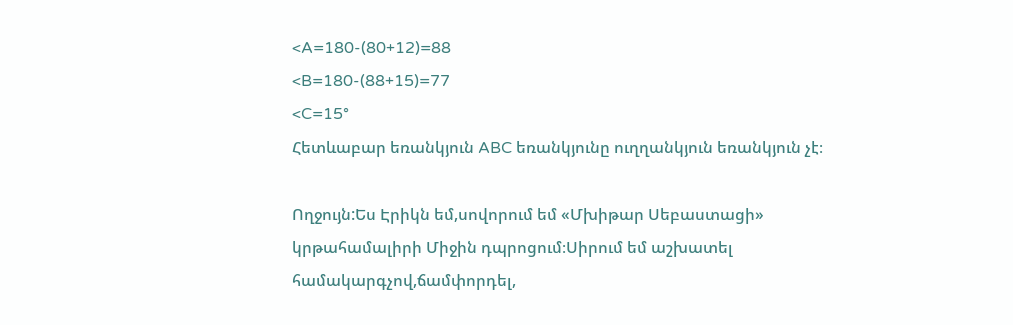<A=180-(80+12)=88
<B=180-(88+15)=77
<C=15°
Հետևաբար եռանկյուն ABC եռանկյունը ուղղանկյուն եռանկյուն չէ։

Ողջույն:Ես Էրիկն եմ,սովորում եմ «Մխիթար Սեբաստացի» կրթահամալիրի Միջին դպրոցում։Սիրում եմ աշխատել համակարգչով,ճամփորդել,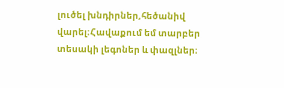լուծել խնդիրներ,հեծանիվ վարել։Հավաքում եմ տարբեր տեսակի լեգոներ և փազլներ։